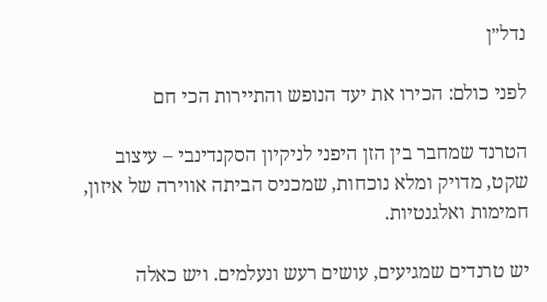נדל״ן

לפני כולם: הכירו את יעד הנופש והתיירות הכי חם

הטרנד שמחבר בין הזן היפני לניקיון הסקנדינבי – עיצוב שקט, מדויק ומלא נוכחות, שמכניס הביתה אווירה של איזון, חמימות ואלגנטיות.

יש טרנדים שמגיעים, עושים רעש ונעלמים. ויש כאלה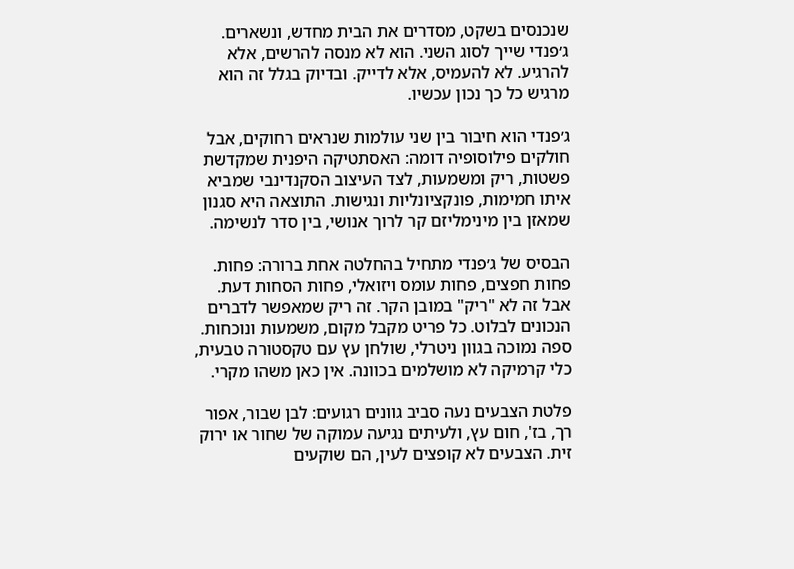שנכנסים בשקט, מסדרים את הבית מחדש, ונשארים. ג׳פנדי שייך לסוג השני. הוא לא מנסה להרשים, אלא להרגיע. לא להעמיס, אלא לדייק. ובדיוק בגלל זה הוא מרגיש כל כך נכון עכשיו.

ג׳פנדי הוא חיבור בין שני עולמות שנראים רחוקים, אבל חולקים פילוסופיה דומה: האסתטיקה היפנית שמקדשת פשטות, ריק ומשמעות, לצד העיצוב הסקנדינבי שמביא איתו חמימות, פונקציונליות ונגישות. התוצאה היא סגנון שמאזן בין מינימליזם קר לרוך אנושי, בין סדר לנשימה.

הבסיס של ג׳פנדי מתחיל בהחלטה אחת ברורה: פחות. פחות חפצים, פחות עומס ויזואלי, פחות הסחות דעת. אבל זה לא "ריק" במובן הקר. זה ריק שמאפשר לדברים הנכונים לבלוט. כל פריט מקבל מקום, משמעות ונוכחות. ספה נמוכה בגוון ניטרלי, שולחן עץ עם טקסטורה טבעית, כלי קרמיקה לא מושלמים בכוונה. אין כאן משהו מקרי.

פלטת הצבעים נעה סביב גוונים רגועים: לבן שבור, אפור רך, בז', חום עץ, ולעיתים נגיעה עמוקה של שחור או ירוק זית. הצבעים לא קופצים לעין, הם שוקעים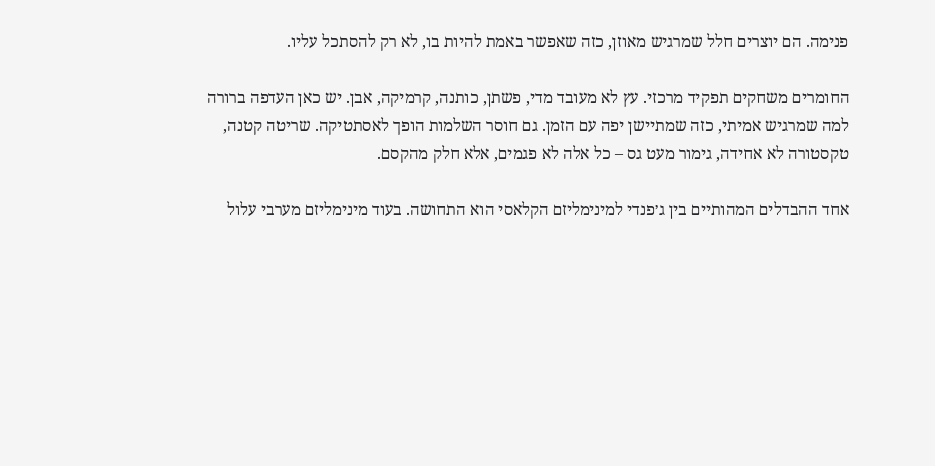פנימה. הם יוצרים חלל שמרגיש מאוזן, כזה שאפשר באמת להיות בו, לא רק להסתכל עליו.

החומרים משחקים תפקיד מרכזי. עץ לא מעובד מדי, פשתן, כותנה, קרמיקה, אבן. יש כאן העדפה ברורה למה שמרגיש אמיתי, כזה שמתיישן יפה עם הזמן. גם חוסר השלמות הופך לאסתטיקה. שריטה קטנה, טקסטורה לא אחידה, גימור מעט גס – כל אלה לא פגמים, אלא חלק מהקסם.

אחד ההבדלים המהותיים בין ג׳פנדי למינימליזם הקלאסי הוא התחושה. בעוד מינימליזם מערבי עלול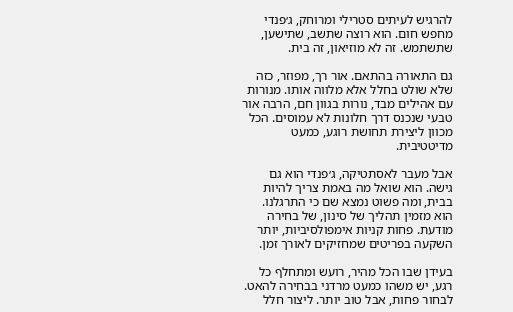להרגיש לעיתים סטרילי ומרוחק, ג׳פנדי מחפש חום. הוא רוצה שתשב, שתישען, שתשתמש. זה לא מוזיאון, זה בית.

גם התאורה בהתאם. אור רך, מפוזר, כזה שלא שולט בחלל אלא מלווה אותו. מנורות עם אהילים מבד, נורות בגוון חם, הרבה אור טבעי שנכנס דרך חלונות לא עמוסים. הכל מכוון ליצירת תחושת רוגע, כמעט מדיטטיבית.

אבל מעבר לאסתטיקה, ג׳פנדי הוא גם גישה. הוא שואל מה באמת צריך להיות בבית, ומה פשוט נמצא שם כי התרגלנו. הוא מזמין תהליך של סינון, של בחירה מודעת. פחות קניות אימפולסיביות, יותר השקעה בפריטים שמחזיקים לאורך זמן.

בעידן שבו הכל מהיר, רועש ומתחלף כל רגע, יש משהו כמעט מרדני בבחירה להאט. לבחור פחות, אבל טוב יותר. ליצור חלל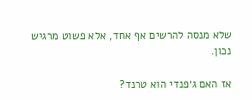שלא מנסה להרשים אף אחד, אלא פשוט מרגיש נכון.

אז האם ג׳פנדי הוא טרנד?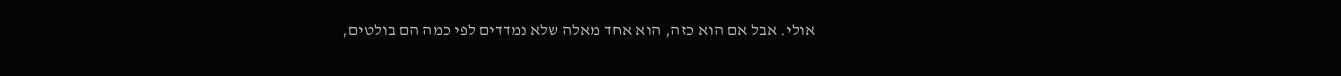אולי. אבל אם הוא כזה, הוא אחד מאלה שלא נמדדים לפי כמה הם בולטים,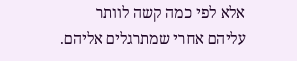אלא לפי כמה קשה לוותר עליהם אחרי שמתרגלים אליהם.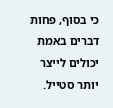כי בסוף, פחות דברים באמת יכולים לייצר יותר סטייל.